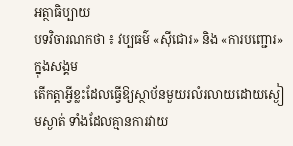អត្ថាធិប្បាយ
បទវិចារណកថា ៖ វប្បធម៌ «ស៊ីជោរ» និង «ការបញ្ជោរ» ក្នុងសង្គម
តើកត្តាអ្វីខ្លះដែលធ្វើឱ្យស្ថាប័នមួយរលំរលាយដោយស្ងៀមស្ងាត់ ទាំងដែលគ្មានការវាយ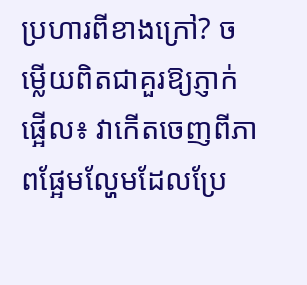ប្រហារពីខាងក្រៅ? ចម្លើយពិតជាគួរឱ្យភ្ញាក់ផ្អើល៖ វាកើតចេញពីភាពផ្អែមល្ហែមដែលប្រែ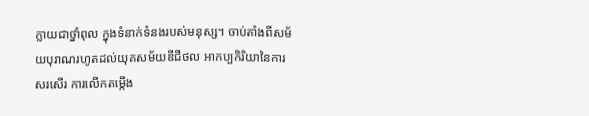ក្លាយជាថ្នាំពុល ក្នុងទំនាក់ទំនងរបស់មនុស្ស។ ចាប់តាំងពីសម័យបុរាណរហូតដល់យុគសម័យឌីជីថល អាកប្បកិរិយានៃការសរសើរ ការលើកតម្កើង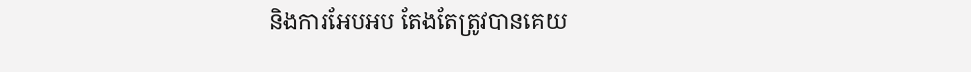និងការអែបអប តែងតែត្រូវបានគេយ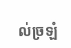ល់ច្រឡំ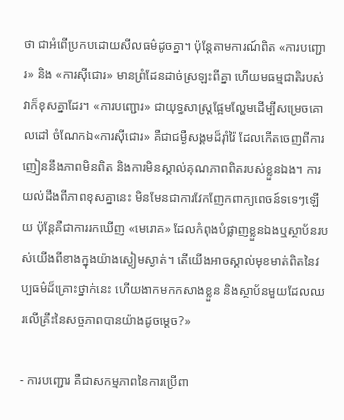ថា ជាអំពើប្រកបដោយសីលធម៌ដូចគ្នា។ ប៉ុន្តែតាមការណ៍ពិត «ការបញ្ជោរ» និង «ការស៊ីជោរ» មានព្រំដែនដាច់ស្រឡះពីគ្នា ហើយមធម្មជាតិរបស់វាក៏ខុសគ្នាដែរ។ «ការបញ្ជោរ» ជាយុទ្ធសាស្ត្រផ្អែមល្ហែមដើម្បីសម្រេចគោលដៅ ចំណែកឯ«ការស៊ីជោរ» គឺជាជម្ងឺសង្គមដ៏រ៉ាំរ៉ៃ ដែលកើតចេញពីការញៀននឹងភាពមិនពិត និងការមិនស្គាល់គុណភាពពិតរបស់ខ្លួនឯង។ ការយល់ដឹងពីភាពខុសគ្នានេះ មិនមែនជាការវែកញែកពាក្យពេចន៍ទទេៗឡើយ ប៉ុន្តែគឺជាការរកឃើញ «មេរោគ» ដែលកំពុងបំផ្លាញខ្លួនឯងឬស្ថាប័នរបស់យើងពីខាងក្នុងយ៉ាងស្ងៀមស្ងាត់។ តើយើងអាចស្គាល់មុខមាត់ពិតនៃវប្បធម៌ដ៏គ្រោះថ្នាក់នេះ ហើយងាកមកកសាងខ្លួន និងស្ថាប័នមួយដែលឈរលើគ្រឹះនៃសច្ចភាពបានយ៉ាងដូចម្តេច?»

- ការបញ្ជោរ គឺជាសកម្មភាពនៃការប្រើពា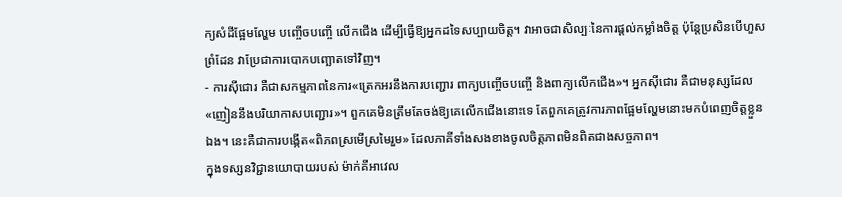ក្យសំដីផ្អែមល្ហែម បញ្ចើចបញ្ចើ លើកជើង ដើម្បីធ្វើឱ្យអ្នកដទៃសប្បាយចិត្ត។ វាអាចជាសិល្បៈនៃការផ្តល់កម្លាំងចិត្ត ប៉ុន្តែប្រសិនបើហួសព្រំដែន វាប្រែជាការបោកបញ្ឆោតទៅវិញ។
- ការស៊ីជោរ គឺជាសកម្មភាពនៃការ«ត្រេកអរនឹងការបញ្ជោរ ពាក្យបញ្ចើចបញ្ចើ និងពាក្យលើកជើង»។ អ្នកស៊ីជោរ គឺជាមនុស្សដែល «ញៀននឹងបរិយាកាសបញ្ជោរ»។ ពួកគេមិនត្រឹមតែចង់ឱ្យគេលើកជើងនោះទេ តែពួកគេត្រូវការភាពផ្អែមល្ហែមនោះមកបំពេញចិត្តខ្លួនឯង។ នេះគឺជាការបង្កើត«ពិភពស្រមើស្រមៃរួម» ដែលភាគីទាំងសងខាងចូលចិត្តភាពមិនពិតជាងសច្ចភាព។
ក្នុងទស្សនវិជ្ជានយោបាយរបស់ ម៉ាក់គីអាវេល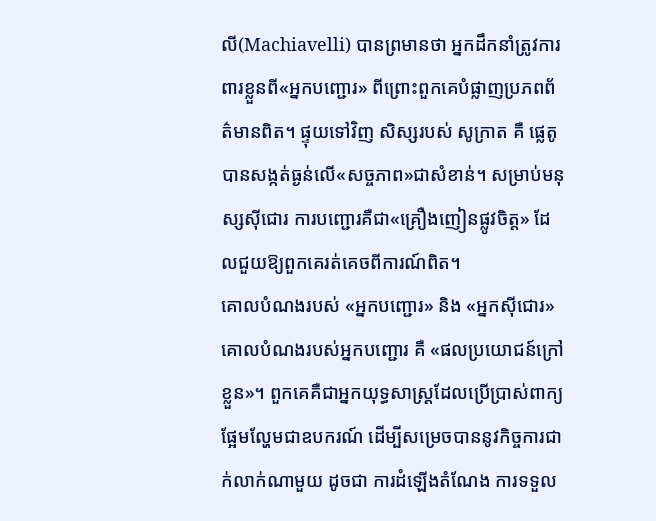លី(Machiavelli) បានព្រមានថា អ្នកដឹកនាំត្រូវការពារខ្លួនពី«អ្នកបញ្ជោរ» ពីព្រោះពួកគេបំផ្លាញប្រភពព័ត៌មានពិត។ ផ្ទុយទៅវិញ សិស្សរបស់ សូក្រាត គឺ ផ្លេតូ បានសង្កត់ធ្ងន់លើ«សច្ចភាព»ជាសំខាន់។ សម្រាប់មនុស្សស៊ីជោរ ការបញ្ជោរគឺជា«គ្រឿងញៀនផ្លូវចិត្ត» ដែលជួយឱ្យពួកគេរត់គេចពីការណ៍ពិត។
គោលបំណងរបស់ «អ្នកបញ្ជោរ» និង «អ្នកស៊ីជោរ»
គោលបំណងរបស់អ្នកបញ្ជោរ គឺ «ផលប្រយោជន៍ក្រៅខ្លួន»។ ពួកគេគឺជាអ្នកយុទ្ធសាស្ត្រដែលប្រើប្រាស់ពាក្យផ្អែមល្ហែមជាឧបករណ៍ ដើម្បីសម្រេចបាននូវកិច្ចការជាក់លាក់ណាមួយ ដូចជា ការដំឡើងតំណែង ការទទួល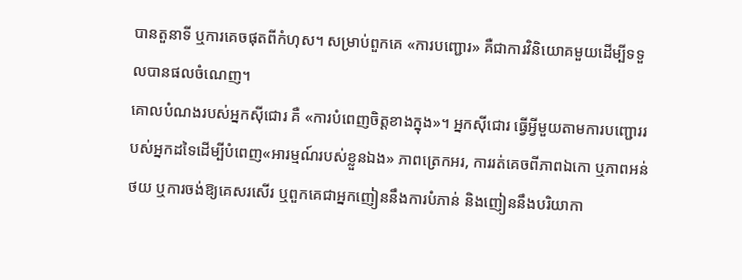បានតួនាទី ឬការគេចផុតពីកំហុស។ សម្រាប់ពួកគេ «ការបញ្ជោរ» គឺជាការវិនិយោគមួយដើម្បីទទួលបានផលចំណេញ។
គោលបំណងរបស់អ្នកស៊ីជោរ គឺ «ការបំពេញចិត្តខាងក្នុង»។ អ្នកស៊ីជោរ ធ្វើអ្វីមួយតាមការបញ្ជោររបស់អ្នកដទៃដើម្បីបំពេញ«អារម្មណ៍របស់ខ្លួនឯង» ភាពត្រេកអរ, ការរត់គេចពីភាពឯកោ ឬភាពអន់ថយ ឬការចង់ឱ្យគេសរសើរ ឬពួកគេជាអ្នកញៀននឹងការបំភាន់ និងញៀននឹងបរិយាកា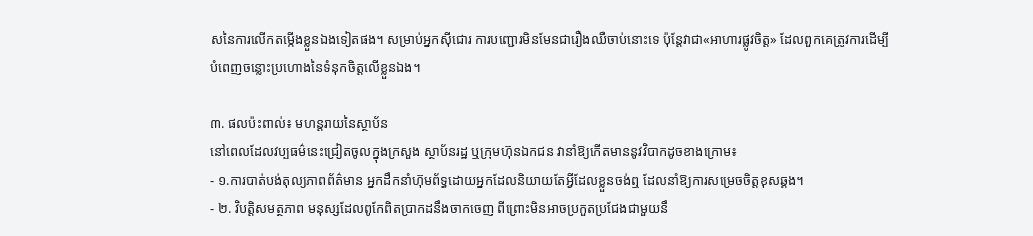សនៃការលើកតម្កើងខ្លួនឯងទៀតផង។ សម្រាប់អ្នកស៊ីជោរ ការបញ្ជោរមិនមែនជារឿងឈឺចាប់នោះទេ ប៉ុន្តែវាជា«អាហារផ្លូវចិត្ត» ដែលពួកគេត្រូវការដើម្បីបំពេញចន្លោះប្រហោងនៃទំនុកចិត្តលើខ្លួនឯង។

៣. ផលប៉ះពាល់៖ មហន្តរាយនៃស្ថាប័ន
នៅពេលដែលវប្បធម៌នេះជ្រៀតចូលក្នុងក្រសួង ស្ថាប័នរដ្ឋ ឬក្រុមហ៊ុនឯកជន វានាំឱ្យកើតមាននូវវិបាកដូចខាងក្រោម៖
- ១.ការបាត់បង់តុល្យភាពព័ត៌មាន អ្នកដឹកនាំហ៊ុមព័ទ្ធដោយអ្នកដែលនិយាយតែអ្វីដែលខ្លួនចង់ឮ ដែលនាំឱ្យការសម្រេចចិត្តខុសឆ្គង។
- ២. វិបត្តិសមត្ថភាព មនុស្សដែលពូកែពិតប្រាកដនឹងចាកចេញ ពីព្រោះមិនអាចប្រកួតប្រជែងជាមួយនឹ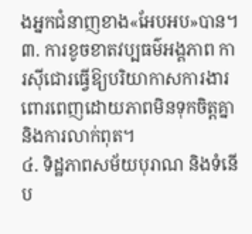ងអ្នកជំនាញខាង«អែបអប»បាន។
៣. ការខូចខាតវប្បធម៌អង្គភាព ការស៊ីជោរធ្វើឱ្យបរិយាកាសការងារពោរពេញដោយភាពមិនទុកចិត្តគ្នា និងការលាក់ពុត។
៤. ទិដ្ឋភាពសម័យបុរាណ និងទំនើប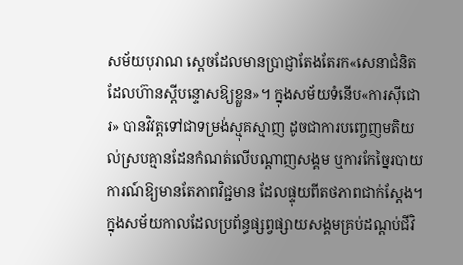សម័យបុរាណ ស្តេចដែលមានប្រាជ្ញាតែងតែរក«សេនាជំនិតដែលហ៊ានស្តីបន្ទោសឱ្យខ្លួន»។ ក្នុងសម័យទំនើប«ការស៊ីជោរ» បានវិវត្តទៅជាទម្រង់ស្មុគស្មាញ ដូចជាការបញ្ចេញមតិយល់ស្របគ្មានដែនកំណត់លើបណ្តាញសង្គម ឬការកែច្នៃរបាយការណ៍ឱ្យមានតែភាពវិជ្ជមាន ដែលផ្ទុយពីតថភាពជាក់ស្តែង។
ក្នុងសម័យកាលដែលប្រព័ន្ធផ្សព្វផ្សាយសង្គមគ្រប់ដណ្តប់ជីវិ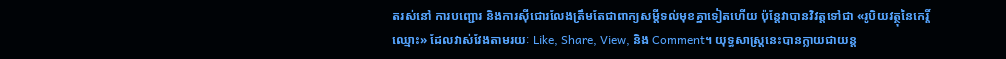តរស់នៅ ការបញ្ជោរ និងការស៊ីជោរលែងត្រឹមតែជាពាក្យសម្តីទល់មុខគ្នាទៀតហើយ ប៉ុន្តែវាបានវិវត្តទៅជា «រូបិយវត្ថុនៃកេរ្តិ៍ឈ្មោះ» ដែលវាស់វែងតាមរយៈ Like, Share, View, និង Comment។ យុទ្ធសាស្ត្រនេះបានក្លាយជាយន្ត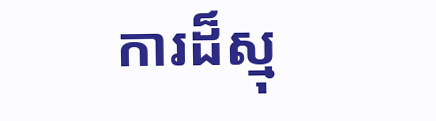ការដ៏ស្មុ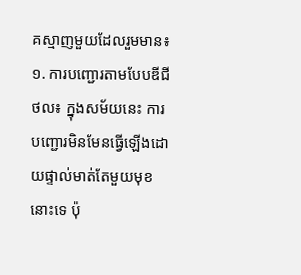គស្មាញមួយដែលរួមមាន៖
១. ការបញ្ជោរតាមបែបឌីជីថល៖ ក្នុងសម័យនេះ ការបញ្ជោរមិនមែនធ្វើឡើងដោយផ្ទាល់មាត់តែមួយមុខនោះទេ ប៉ុ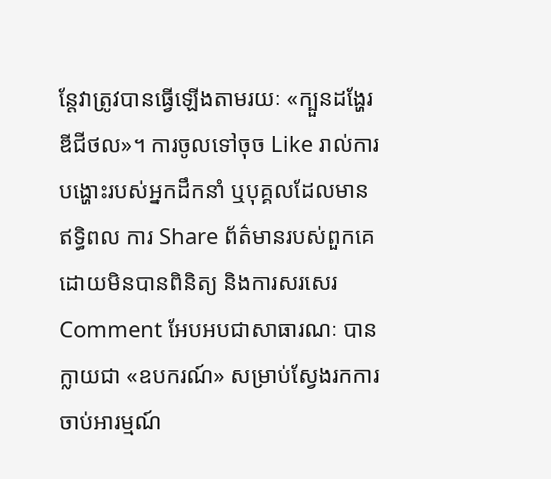ន្តែវាត្រូវបានធ្វើឡើងតាមរយៈ «ក្បួនដង្ហែរឌីជីថល»។ ការចូលទៅចុច Like រាល់ការបង្ហោះរបស់អ្នកដឹកនាំ ឬបុគ្គលដែលមានឥទ្ធិពល ការ Share ព័ត៌មានរបស់ពួកគេដោយមិនបានពិនិត្យ និងការសរសេរ Comment អែបអបជាសាធារណៈ បានក្លាយជា «ឧបករណ៍» សម្រាប់ស្វែងរកការចាប់អារម្មណ៍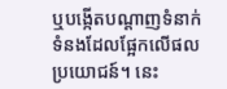ឬបង្កើតបណ្តាញទំនាក់ទំនងដែលផ្អែកលើផលប្រយោជន៍។ នេះ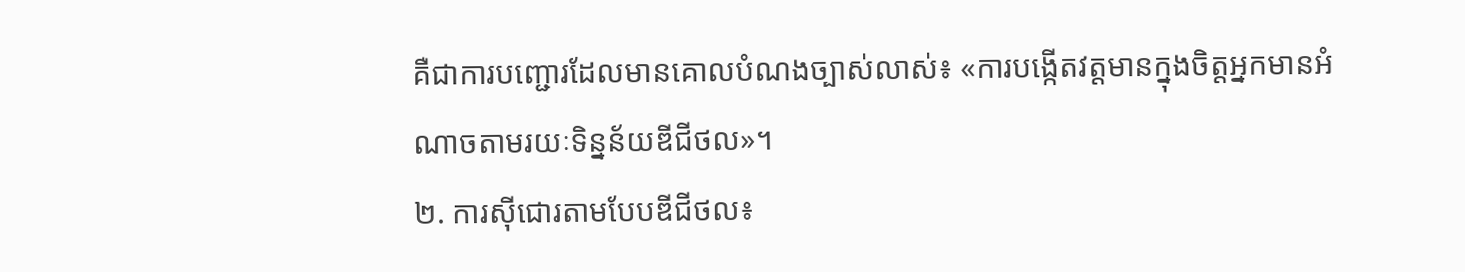គឺជាការបញ្ជោរដែលមានគោលបំណងច្បាស់លាស់៖ «ការបង្កើតវត្តមានក្នុងចិត្តអ្នកមានអំណាចតាមរយៈទិន្នន័យឌីជីថល»។
២. ការស៊ីជោរតាមបែបឌីជីថល៖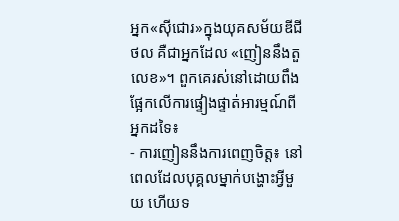អ្នក«ស៊ីជោរ»ក្នុងយុគសម័យឌីជីថល គឺជាអ្នកដែល «ញៀននឹងតួលេខ»។ ពួកគេរស់នៅដោយពឹងផ្អែកលើការផ្ទៀងផ្ទាត់អារម្មណ៍ពីអ្នកដទៃ៖
- ការញៀននឹងការពេញចិត្ត៖ នៅពេលដែលបុគ្គលម្នាក់បង្ហោះអ្វីមួយ ហើយទ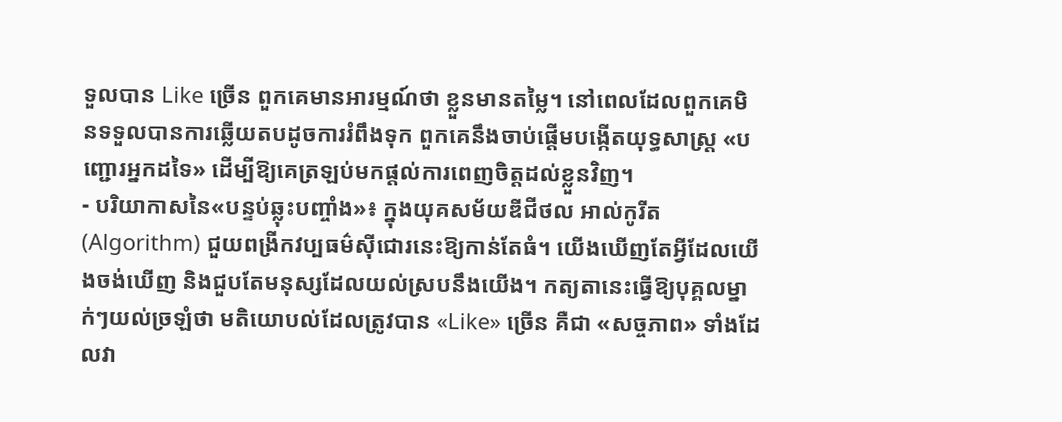ទួលបាន Like ច្រើន ពួកគេមានអារម្មណ៍ថា ខ្លួនមានតម្លៃ។ នៅពេលដែលពួកគេមិនទទួលបានការឆ្លើយតបដូចការរំពឹងទុក ពួកគេនឹងចាប់ផ្តើមបង្កើតយុទ្ធសាស្ត្រ «បញ្ជោរអ្នកដទៃ» ដើម្បីឱ្យគេត្រឡប់មកផ្តល់ការពេញចិត្តដល់ខ្លួនវិញ។
- បរិយាកាសនៃ«បន្ទប់ឆ្លុះបញ្ចាំង»៖ ក្នុងយុគសម័យឌីជីថល អាល់កូរីត (Algorithm) ជួយពង្រីកវប្បធម៌ស៊ីជោរនេះឱ្យកាន់តែធំ។ យើងឃើញតែអ្វីដែលយើងចង់ឃើញ និងជួបតែមនុស្សដែលយល់ស្របនឹងយើង។ កត្យតានេះធ្វើឱ្យបុគ្គលម្នាក់ៗយល់ច្រឡំថា មតិយោបល់ដែលត្រូវបាន «Like» ច្រើន គឺជា «សច្ចភាព» ទាំងដែលវា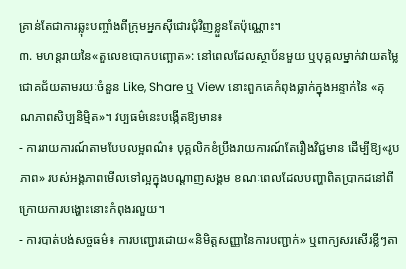គ្រាន់តែជាការឆ្លុះបញ្ចាំងពីក្រុមអ្នកស៊ីជោរជុំវិញខ្លួនតែប៉ុណ្ណោះ។
៣. មហន្តរាយនៃ«តួលេខបោកបញ្ឆោត»: នៅពេលដែលស្ថាប័នមួយ ឬបុគ្គលម្នាក់វាយតម្លៃជោគជ័យតាមរយៈចំនួន Like, Share ឬ View នោះពួកគេកំពុងធ្លាក់ក្នុងអន្ទាក់នៃ «គុណភាពសិប្បនិម្មិត»។ វប្បធម៌នេះបង្កើតឱ្យមាន៖
- ការរាយការណ៍តាមបែបលម្អពណ៌៖ បុគ្គលិកខំប្រឹងរាយការណ៍តែរឿងវិជ្ជមាន ដើម្បីឱ្យ«រូបភាព» របស់អង្គភាពមើលទៅល្អក្នុងបណ្តាញសង្គម ខណៈពេលដែលបញ្ហាពិតប្រាកដនៅពីក្រោយការបង្ហោះនោះកំពុងរលួយ។
- ការបាត់បង់សច្ចធម៌៖ ការបញ្ជោរដោយ«និមិត្តសញ្ញានៃការបញ្ជាក់» ឬពាក្យសរសើរខ្លីៗតា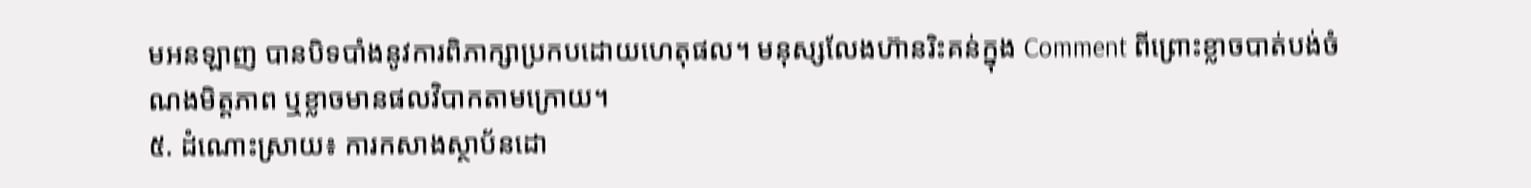មអនឡាញ បានបិទបាំងនូវការពិភាក្សាប្រកបដោយហេតុផល។ មនុស្សលែងហ៊ានរិះគន់ក្នុង Comment ពីព្រោះខ្លាចបាត់បង់ចំណងមិត្តភាព ឬខ្លាចមានផលវិបាកតាមក្រោយ។
៥. ដំណោះស្រាយ៖ ការកសាងស្ថាប័នដោ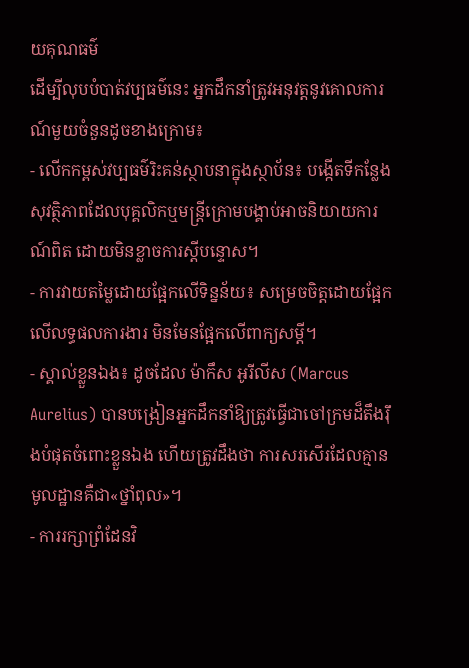យគុណធម៌
ដើម្បីលុបបំបាត់វប្បធម៌នេះ អ្នកដឹកនាំត្រូវអនុវត្តនូវគោលការណ៍មួយចំនួនដូចខាងក្រោម៖
- លើកកម្ពស់វប្បធម៌រិះគន់ស្ថាបនាក្នុងស្ថាប័ន៖ បង្កើតទីកន្លែងសុវត្ថិភាពដែលបុគ្គលិកឬមន្ត្រីក្រោមបង្គាប់អាចនិយាយការណ៍ពិត ដោយមិនខ្លាចការស្តីបន្ទោស។
- ការវាយតម្លៃដោយផ្អែកលើទិន្នន័យ៖ សម្រេចចិត្តដោយផ្អែកលើលទ្ធផលការងារ មិនមែនផ្អែកលើពាក្យសម្តី។
- ស្គាល់ខ្លួនឯង៖ ដូចដែល ម៉ាកឹស អូរីលីស (Marcus Aurelius) បានបង្រៀនអ្នកដឹកនាំឱ្យត្រូវធ្វើជាចៅក្រមដ៏តឹងរ៉ឹងបំផុតចំពោះខ្លួនឯង ហើយត្រូវដឹងថា ការសរសើរដែលគ្មានមូលដ្ឋានគឺជា«ថ្នាំពុល»។
- ការរក្សាព្រំដែនវិ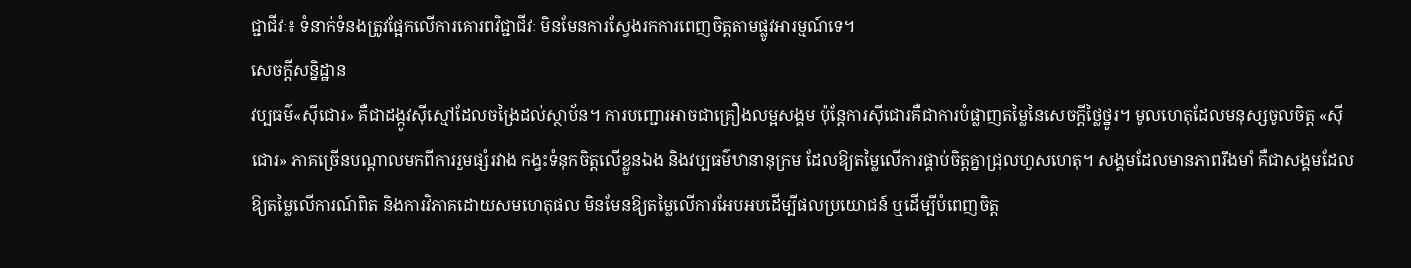ជ្ជាជីវៈ៖ ទំនាក់ទំនងត្រូវផ្អែកលើការគោរពវិជ្ជាជីវៈ មិនមែនការស្វែងរកការពេញចិត្តតាមផ្លូវអារម្មណ៍ទេ។
សេចក្តីសន្និដ្ឋាន
វប្បធម៌«ស៊ីជោរ» គឺជាដង្កូវស៊ីស្មៅដែលចង្រៃដល់ស្ថាប័ន។ ការបញ្ជោរអាចជាគ្រឿងលម្អសង្គម ប៉ុន្តែការស៊ីជោរគឺជាការបំផ្លាញតម្លៃនៃសេចក្តីថ្លៃថ្នូរ។ មូលហេតុដែលមនុស្សចូលចិត្ត «ស៊ីជោរ» ភាគច្រើនបណ្តាលមកពីការរួមផ្សំរវាង កង្វះទំនុកចិត្តលើខ្លួនឯង និងវប្បធម៌ឋានានុក្រម ដែលឱ្យតម្លៃលើការផ្គាប់ចិត្តគ្នាជ្រុលហួសហេតុ។ សង្គមដែលមានភាពរឹងមាំ គឺជាសង្គមដែលឱ្យតម្លៃលើការណ៍ពិត និងការវិភាគដោយសមហេតុផល មិនមែនឱ្យតម្លៃលើការអែបអបដើម្បីផលប្រយោជន៍ ឬដើម្បីបំពេញចិត្ត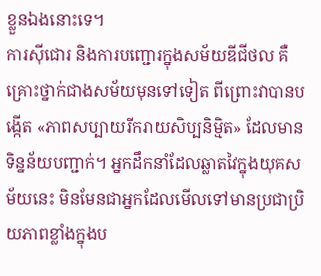ខ្លួនឯងនោះទេ។
ការស៊ីជោរ និងការបញ្ជោរក្នុងសម័យឌីជីថល គឺគ្រោះថ្នាក់ជាងសម័យមុនទៅទៀត ពីព្រោះវាបានបង្កើត «ភាពសប្បាយរីករាយសិប្បនិម្មិត» ដែលមានទិន្នន័យបញ្ជាក់។ អ្នកដឹកនាំដែលឆ្លាតវៃក្នុងយុគសម័យនេះ មិនមែនជាអ្នកដែលមើលទៅមានប្រជាប្រិយភាពខ្លាំងក្នុងប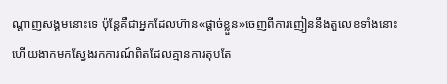ណ្តាញសង្គមនោះទេ ប៉ុន្តែគឺជាអ្នកដែលហ៊ាន«ផ្តាច់ខ្លួន»ចេញពីការញៀននឹងតួលេខទាំងនោះ ហើយងាកមកស្វែងរកការណ៍ពិតដែលគ្មានការតុបតែ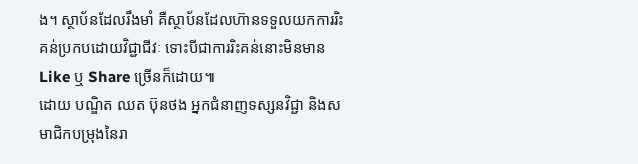ង។ ស្ថាប័នដែលរឹងមាំ គឺស្ថាប័នដែលហ៊ានទទួលយកការរិះគន់ប្រកបដោយវិជ្ជាជីវៈ ទោះបីជាការរិះគន់នោះមិនមាន Like ឬ Share ច្រើនក៏ដោយ៕
ដោយ បណ្ឌិត ឈត ប៊ុនថង អ្នកជំនាញទស្សនវិជ្ជា និងសមាជិកបម្រុងនៃរា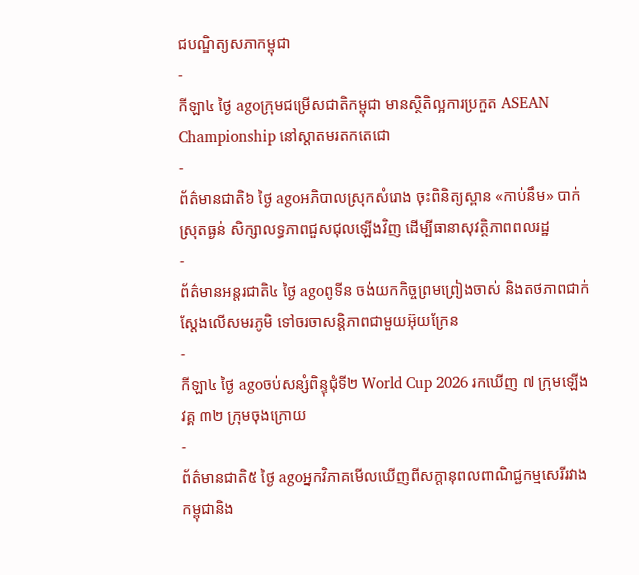ជបណ្ឌិត្យសភាកម្ពុជា
-
កីឡា៤ ថ្ងៃ agoក្រុមជម្រើសជាតិកម្ពុជា មានស្ថិតិល្អការប្រកួត ASEAN Championship នៅស្តាតមរតកតេជោ
-
ព័ត៌មានជាតិ៦ ថ្ងៃ agoអភិបាលស្រុកសំរោង ចុះពិនិត្យស្ពាន «កាប់នឹម» បាក់ស្រុតធ្ងន់ សិក្សាលទ្ធភាពជួសជុលឡើងវិញ ដើម្បីធានាសុវត្ថិភាពពលរដ្ឋ
-
ព័ត៌មានអន្ដរជាតិ៤ ថ្ងៃ agoពូទីន ចង់យកកិច្ចព្រមព្រៀងចាស់ និងតថភាពជាក់ស្ដែងលើសមរភូមិ ទៅចរចាសន្តិភាពជាមួយអ៊ុយក្រែន
-
កីឡា៤ ថ្ងៃ agoចប់សន្សំពិន្ទុជុំទី២ World Cup 2026 រកឃើញ ៧ ក្រុមឡើងវគ្គ ៣២ ក្រុមចុងក្រោយ
-
ព័ត៌មានជាតិ៥ ថ្ងៃ agoអ្នកវិភាគមើលឃើញពីសក្ដានុពលពាណិជ្ជកម្មសេរីរវាងកម្ពុជានិង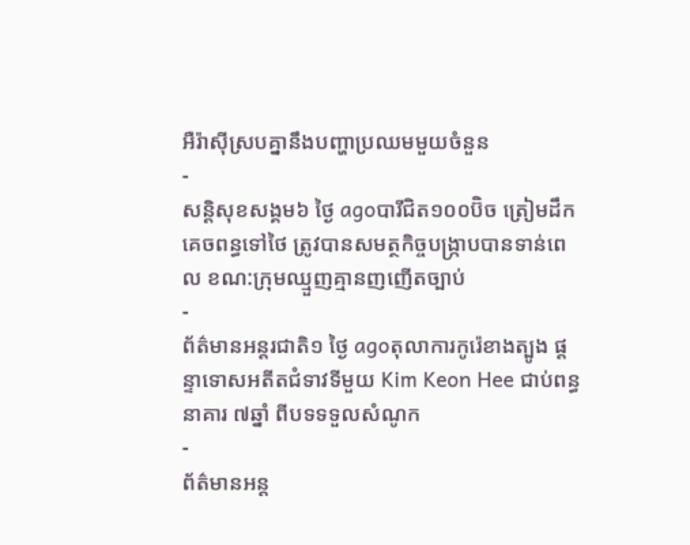អឺរ៉ាស៊ីស្របគ្នានឹងបញ្ហាប្រឈមមួយចំនួន
-
សន្តិសុខសង្គម៦ ថ្ងៃ agoបារីជិត១០០ប៊ិច ត្រៀមដឹកគេចពន្ធទៅថៃ ត្រូវបានសមត្ថកិច្ចបង្ក្រាបបានទាន់ពេល ខណ:ក្រុមឈ្មួញគ្មានញញើតច្បាប់
-
ព័ត៌មានអន្ដរជាតិ១ ថ្ងៃ agoតុលាការកូរ៉េខាងត្បូង ផ្ដន្ទាទោសអតីតជំទាវទីមួយ Kim Keon Hee ជាប់ពន្ធនាគារ ៧ឆ្នាំ ពីបទទទួលសំណូក
-
ព័ត៌មានអន្ដ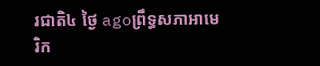រជាតិ៤ ថ្ងៃ agoព្រឹទ្ធសភាអាមេរិក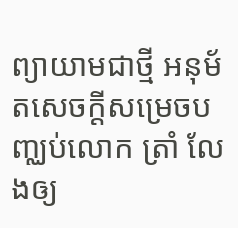ព្យាយាមជាថ្មី អនុម័តសេចក្តីសម្រេចបញ្ឈប់លោក ត្រាំ លែងឲ្យ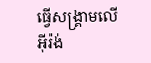ធ្វើសង្គ្រាមលើ អ៊ីរ៉ង់